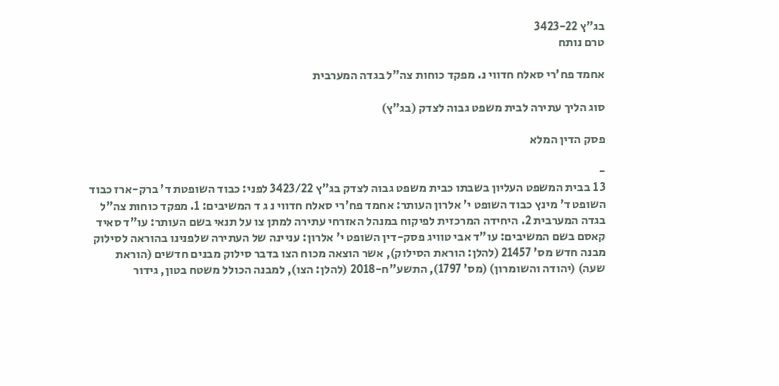בג"ץ 3423-22
טרם נותח

אחמד פח'רי סאלח חדווי נ. מפקד כוחות צה"ל בגדה המערבית

סוג הליך עתירה לבית משפט גבוה לצדק (בג"ץ)

פסק הדין המלא

-
3 1 בבית המשפט העליון בשבתו כבית משפט גבוה לצדק בג"ץ 3423/22 לפני: כבוד השופטת ד' ברק-ארז כבוד השופט ד' מינץ כבוד השופט י' אלרון העותר: אחמד פח'רי סאלח חדווי נ ג ד המשיבים: 1. מפקד כוחות צה"ל בגדה המערבית 2. היחידה המרכזית לפיקוח במנהל האזרחי עתירה למתן צו על תנאי בשם העותר: עו"ד סאיד קאסם בשם המשיבים: עו"ד אבי טוויג פסק-דין השופט י' אלרון: עניינה של העתירה שלפנינו בהוראה לסילוק מבנה חדש מס' 21457 (להלן: הוראת הסילוק), אשר הוצאה מכוח הצו בדבר סילוק מבנים חדשים (הוראת שעה) (יהודה והשומרון) (מס' 1797), התשע"ח-2018 (להלן: הצו), למבנה הכולל משטח בטון, גידור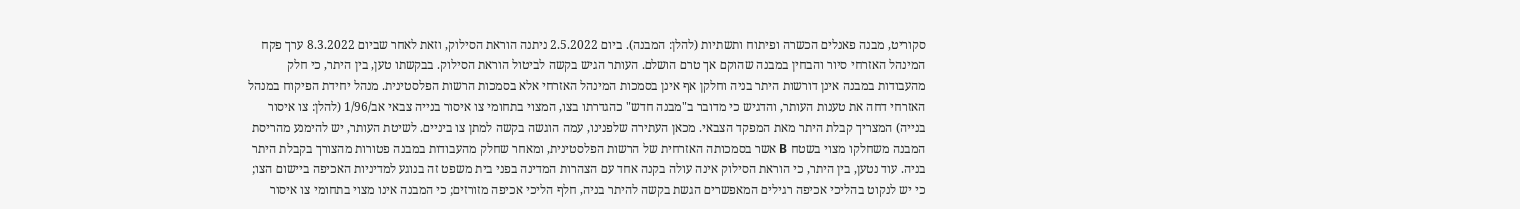סקוריט, מבנה פאנלים הכשרה ופיתוח ותשתיות (להלן: המבנה). ביום 2.5.2022 ניתנה הוראת הסילוק, וזאת לאחר שביום 8.3.2022 ערך פקח המינהל האזרחי סיור והבחין במבנה שהוקם אך טרם הושלם. העותר הגיש בקשה לביטול הוראת הסילוק. בבקשתו טען, בין היתר, כי חלק מהעבודות במבנה אינן דורשות היתר בניה וחלקן אף אינן בסמכות המינהל האזרחי אלא בסמכות הרשות הפלסטינית. מנהל יחידת הפיקוח במנהל האזרחי דחה את טענות העותר, והדגיש כי מדובר ב"מבנה חדש" כהגדרתו בצו, המצוי בתחומי צו איסור בנייה צבאי אב/1/96 (להלן: צו איסור בנייה) המצריך קבלת היתר מאת המפקד הצבאי. מכאן העתירה שלפנינו, עמה הוגשה בקשה למתן צו ביניים. לשיטת העותר, יש להימנע מהריסת המבנה משחלקו מצוי בשטח B אשר בסמכותה האזרחית של הרשות הפלסטינית, ומאחר שחלק מהעבודות במבנה פטורות מהצורך בקבלת היתר בניה. עוד נטען, בין היתר, כי הוראת הסילוק אינה עולה בקנה אחד עם הצהרות המדינה בפני בית משפט זה בנוגע למדיניות האכיפה ביישום הצו; כי יש לנקוט בהליכי אכיפה רגילים המאפשרים הגשת בקשה להיתר בניה, חלף הליכי אכיפה מזורזים; כי המבנה אינו מצוי בתחומי צו איסור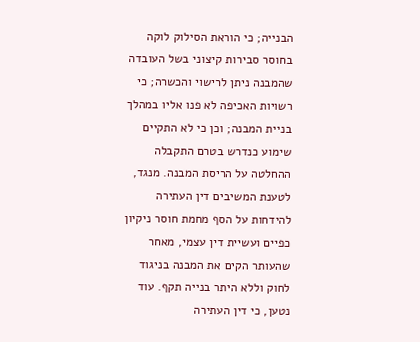הבנייה; כי הוראת הסילוק לוקה בחוסר סבירות קיצוני בשל העובדה שהמבנה ניתן לרישוי והכשרה; כי רשויות האכיפה לא פנו אליו במהלך בניית המבנה; וכן כי לא התקיים שימוע כנדרש בטרם התקבלה ההחלטה על הריסת המבנה. מנגד, לטענת המשיבים דין העתירה להידחות על הסף מחמת חוסר ניקיון כפיים ועשיית דין עצמי, מאחר שהעותר הקים את המבנה בניגוד לחוק וללא היתר בנייה תקף. עוד נטען, כי דין העתירה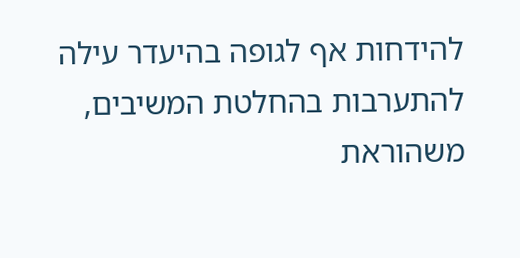להידחות אף לגופה בהיעדר עילה להתערבות בהחלטת המשיבים, משהוראת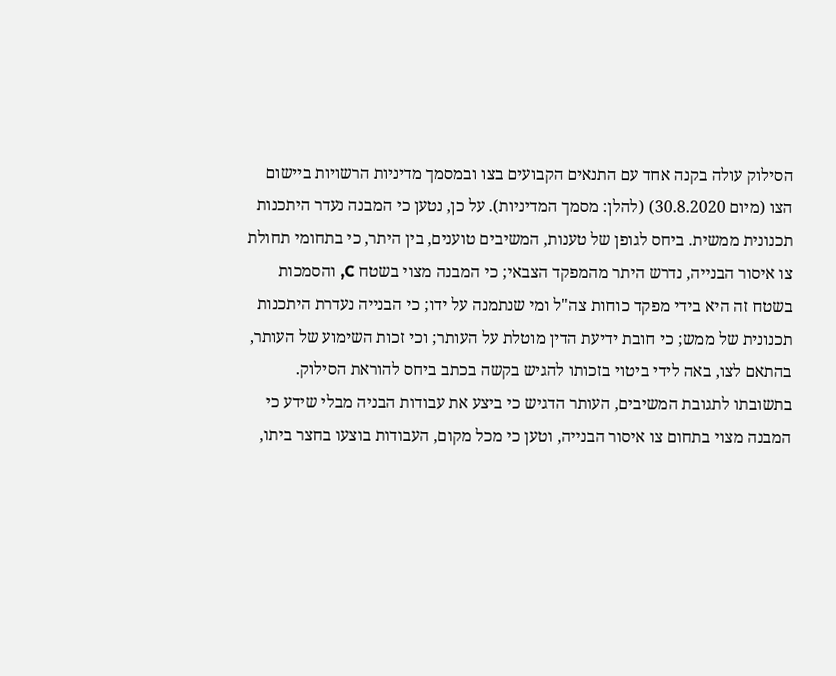הסילוק עולה בקנה אחד עם התנאים הקבועים בצו ובמסמך מדיניות הרשויות ביישום הצו (מיום 30.8.2020) (להלן: מסמך המדיניות). על כן, נטען כי המבנה נעדר היתכנות תכנונית ממשית. ביחס לגופן של טענות, המשיבים טוענים, בין היתר, כי בתחומי תחולת צו איסור הבנייה, נדרש היתר מהמפקד הצבאי; כי המבנה מצוי בשטח C, והסמכות בשטח זה היא בידי מפקד כוחות צה"ל ומי שנתמנה על ידו; כי הבנייה נעדרת היתכנות תכנונית של ממש; כי חובת ידיעת הדין מוטלת על העותר; וכי זכות השימוע של העותר, בהתאם לצו, באה לידי ביטוי בזכותו להגיש בקשה בכתב ביחס להוראת הסילוק. בתשובתו לתגובת המשיבים, העותר הדגיש כי ביצע את עבודות הבניה מבלי שידע כי המבנה מצוי בתחום צו איסור הבנייה, וטען כי מכל מקום, העבודות בוצעו בחצר ביתו,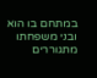במתחם בו הוא ובני משפחתו מתגוררים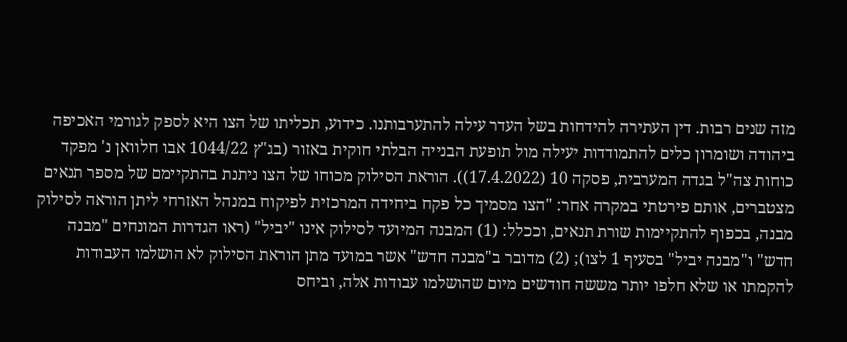מזה שנים רבות. דין העתירה להידחות בשל העדר עילה להתערבותנו. כידוע, תכליתו של הצו היא לספק לגורמי האכיפה ביהודה ושומרון כלים להתמודדות יעילה מול תופעת הבנייה הבלתי חוקית באזור (בג"ץ 1044/22 אבו חלוואן נ' מפקד כוחות צה"ל בגדה המערבית, פסקה 10 (17.4.2022)). הוראת הסילוק מכוחו של הצו ניתנת בהתקיימם של מספר תנאים מצטברים, אותם פירטתי במקרה אחר: "הצו מסמיך כל פקח ביחידה המרכזית לפיקוח במנהל האזרחי ליתן הוראה לסילוק מבנה, בכפוף להתקיימות שורת תנאים, וככלל: (1) המבנה המיועד לסילוק אינו "יביל" (ראו הגדרות המונחים "מבנה חדש" ו"מבנה יביל" בסעיף 1 לצו); (2) מדובר ב"מבנה חדש" אשר במועד מתן הוראת הסילוק לא הושלמו העבודות להקמתו או שלא חלפו יותר מששה חודשים מיום שהושלמו עבודות אלה, וביחס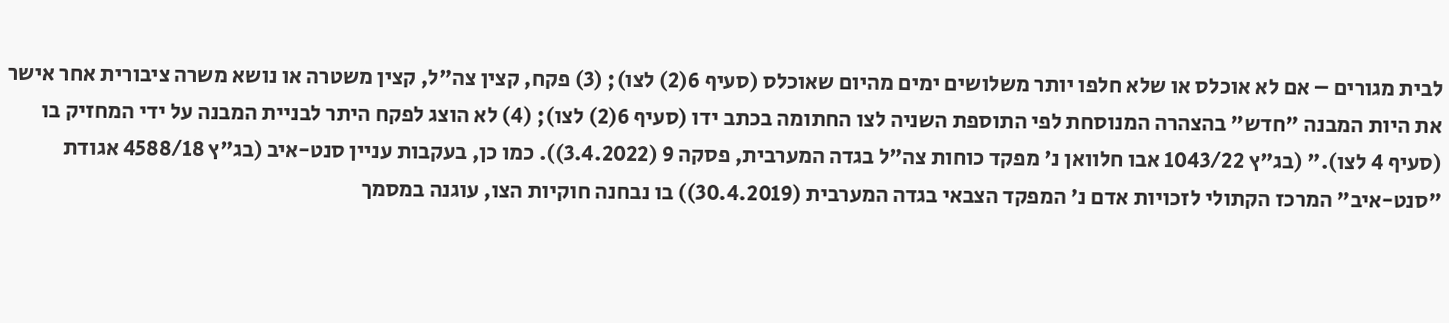לבית מגורים – אם לא אוכלס או שלא חלפו יותר משלושים ימים מהיום שאוכלס (סעיף 6(2) לצו); (3) פקח, קצין צה"ל, קצין משטרה או נושא משרה ציבורית אחר אישר את היות המבנה "חדש" בהצהרה המנוסחת לפי התוספת השניה לצו החתומה בכתב ידו (סעיף 6(2) לצו); (4) לא הוצג לפקח היתר לבניית המבנה על ידי המחזיק בו (סעיף 4 לצו)." (בג"ץ 1043/22 אבו חלוואן נ' מפקד כוחות צה"ל בגדה המערבית, פסקה 9 (3.4.2022)). כמו כן, בעקבות עניין סנט-איב (בג"ץ 4588/18 אגודת "סנט-איב" המרכז הקתולי לזכויות אדם נ' המפקד הצבאי בגדה המערבית (30.4.2019)) בו נבחנה חוקיות הצו, עוגנה במסמך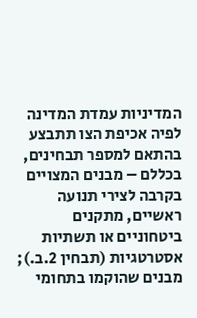המדיניות עמדת המדינה לפיה אכיפת הצו תתבצע בהתאם למספר תבחינים, בכללם – מבנים המצויים בקרבה לצירי תנועה ראשיים, מתקנים ביטחוניים או תשתיות אסטרטגיות (תבחין 2.ב.); מבנים שהוקמו בתחומי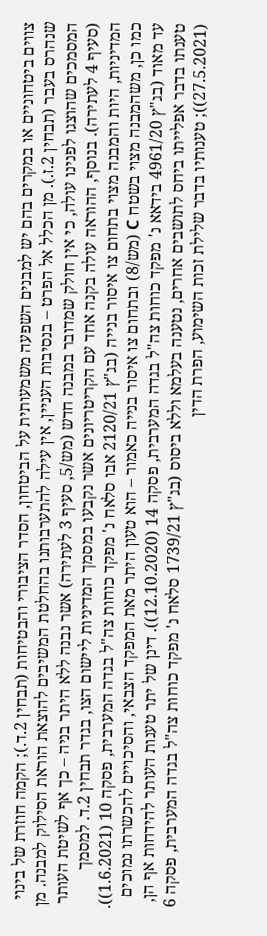צווים ביטחוניים או במקרים בהם יש למבנים השפעה משמעותית על הביטחון, הסדר הציבורי והבטיחות (תבחין 2.ד.); הקמה חוזרת של בינוי שנהרס בעבר (תבחין 2.ז.). מן הכלל אל הפרט – בנסיבות העניין, אין עילה להתערבותנו בהחלטת המשיבים להוצאת הוראת הסילוק למבנה. מן המסמכים שהוצגו לפנינו עולה, כי אין חולק שמדובר במבנה חדש (מש/5, סעיף 3 לעתירה) אשר נבנה ללא היתר בניה – כך אף לשיטת העותר (סעיף 4 לעתירה). בנוסף, ההוראה עולה בקנה אחד עם הקריטריונים אשר נקבעו במסמך המדיניות ליישום הצו, בגדר תבחין 2.ד. למסמך המדיניות, היות והמבנה מצוי בתחום צו איסור בנייה (בג"ץ 2120/21 אבו סלאח נ' מפקד כוחות צה"ל בגדה המערבית, פסקה 10 (1.6.2021)). כמו כן, משהמבנה מצוי בשטח C (מש/8) ובתחום צו איסור בנייה כאמור – הוא טעון היתר מאת המפקד הצבאי, והסיכויים להכשרתו נמוכים עד מאוד (בג"ץ 4961/20 בידאא נ' מפקד כוחות צה"ל בגדה המערבית, פסקה 14 (12.10.2020)). דינן של יתר טענות העותר להידחות אף הן, טענתו בדבר אפלייתו ביחס לתושבים אחרים, נטענה בעלמא וללא ביסוס (בג"ץ 1739/21 סלאח נ' מפקד כוחות צה"ל בגדה המערבית, פסקה 6 (27.5.2021)); טענותיו בדבר שלילת זכות השימוע, הפרת הדין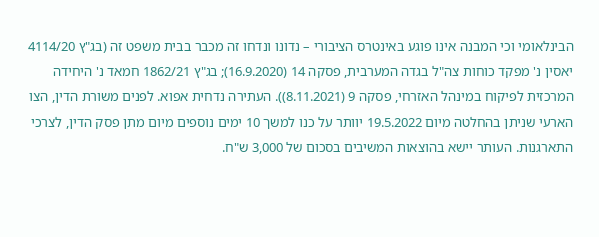הבינלאומי וכי המבנה אינו פוגע באינטרס הציבורי – נדונו ונדחו זה מכבר בבית משפט זה (בג"ץ 4114/20 יאסין נ' מפקד כוחות צה"ל בגדה המערבית, פסקה 14 (16.9.2020); בג"ץ 1862/21 חמאד נ' היחידה המרכזית לפיקוח במינהל האזרחי, פסקה 9 (8.11.2021)). העתירה נדחית אפוא. לפנים משורת הדין, הצו הארעי שניתן בהחלטה מיום 19.5.2022 יוותר על כנו למשך 10 ימים נוספים מיום מתן פסק הדין, לצרכי התארגנות. העותר יישא בהוצאות המשיבים בסכום של 3,000 ש"ח.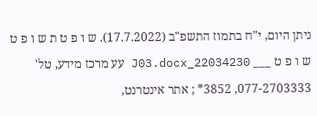ניתן היום, י"ח בתמוז התשפ"ב (17.7.2022). ש ו פ ט ת ש ו פ ט ש ו פ ט ___ 22034230_J03.docx עע מרכז מידע, טל' 077-2703333, 3852* ; אתר אינטרנט,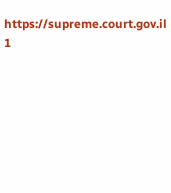https://supreme.court.gov.il 1